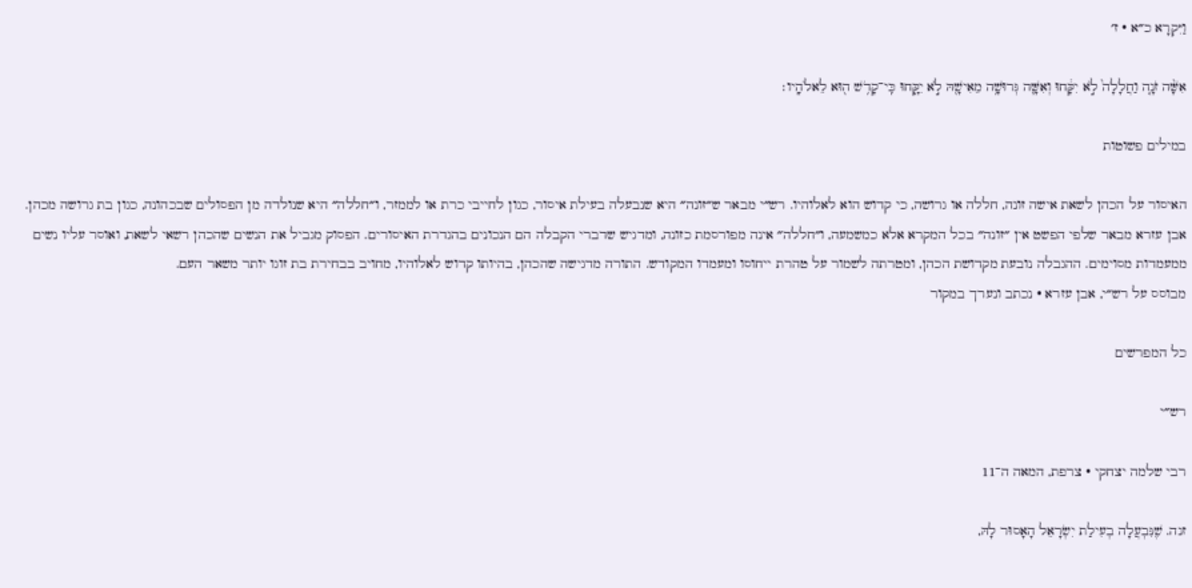וַיִּקְרָא כ״א · ז׳

אִשָּׁ֨ה זֹנָ֤ה וַחֲלָלָה֙ לֹ֣א יִקָּ֔חוּ וְאִשָּׁ֛ה גְּרוּשָׁ֥ה מֵאִישָׁ֖הּ לֹ֣א יִקָּ֑חוּ כִּֽי־קָדֹ֥שׁ ה֖וּא לֵאלֹהָֽיו׃

במילים פשוטות

האיסור על הכהן לשאת אישה זונה, חללה או גרושה, כי קדוש הוא לאלוהיו. רש״י מבאר ש״זונה״ היא שנבעלה בעילת איסור, כגון לחייבי כרת או לממזר, ו״חללה״ היא שנולדה מן הפסולים שבכהונה, כגון בת גרושה מכהן. אבן עזרא מבאר שלפי הפשט אין ״זונה״ בכל המקרא אלא כמשמעה, ו״חללה״ אינה מפורסמת כזונה, ומדגיש שדברי הקבלה הם הנכונים בהגדרת האיסורים. הפסוק מגביל את הנשים שהכהן רשאי לשאת, ואוסר עליו נשים ממעמדות מסוימים. ההגבלה נובעת מקדושת הכהן, ומטרתה לשמור על טהרת ייחוסו ומעמדו המקודש. התורה מדגישה שהכהן, בהיותו קדוש לאלוהיו, מחויב בבחירת בת זוגו יותר משאר העם.
מבוסס על רש״י, אבן עזרא · נכתב ונערך במקור

כל המפרשים

רש״י

רבי שלמה יצחקי · צרפת, המאה ה־11

זנה. שֶׁנִּבְעֲלָה בְעִילַת יִשְׂרָאֵל הָאָסוּר לָהּ,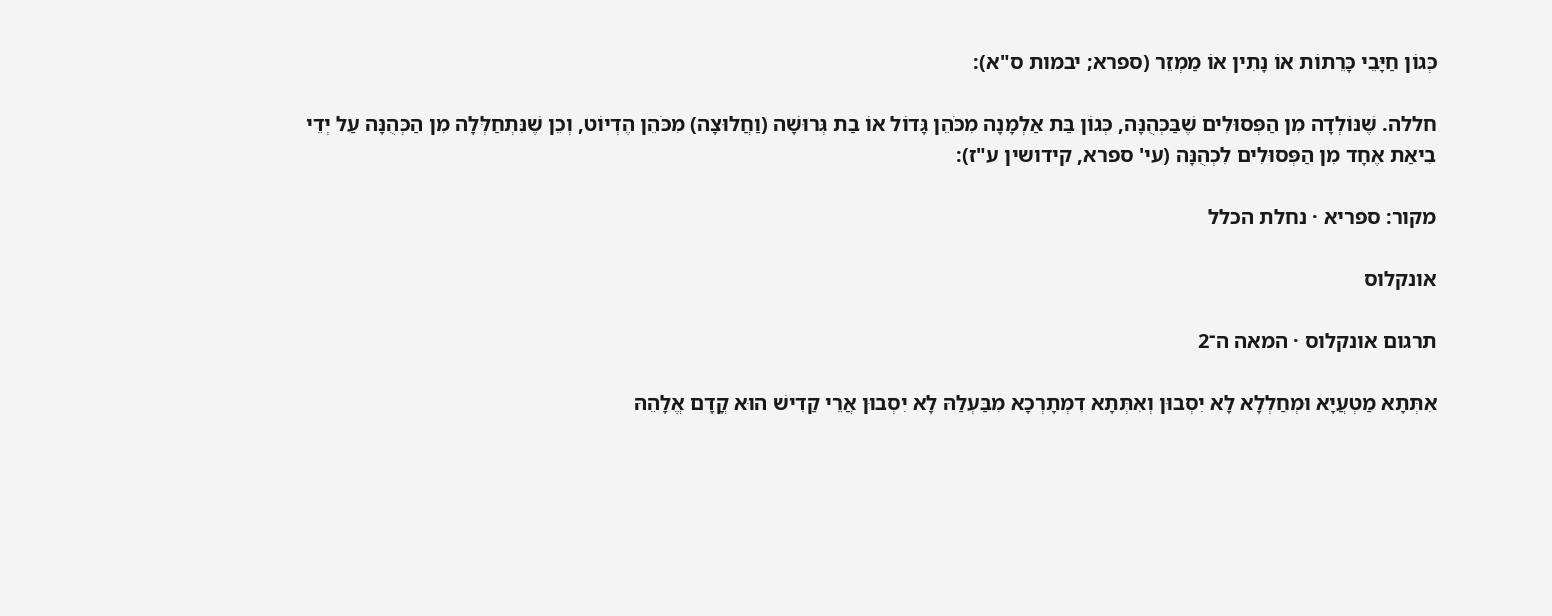כְּגוֹן חַיָּבֵי כָּרֵתוֹת אוֹ נָתִין אוֹ מַמְזֵר (ספרא; יבמות ס"א):

חללה. שֶׁנּוֹלְדָה מִן הַפְּסוּלִים שֶׁבַּכְּהֻנָּה, כְּגוֹן בַּת אַלְמָנָה מִכֹּהֵן גָּדוֹל אוֹ בַת גְּרוּשָׁה (וַחֲלוּצָה) מִכֹּהֵן הֶדְיוֹט, וְכֵן שֶׁנִּתְחַלְּלָה מִן הַכְּהֻנָּה עַל יְדֵי בִיאַת אֶחָד מִן הַפְּסוּלִים לִכְהֻנָּה (עי' ספרא, קידושין ע"ז):

מקור: ספריא · נחלת הכלל

אונקלוס

תרגום אונקלוס · המאה ה־2

אִתְּתָא מַטְעֲיָא וּמְחַלְלָא לָא יִסְבוּן וְאִתְּתָא דִמְתָרְכָא מִבַּעְלַהּ לָא יִסְבוּן אֲרֵי קַדִישׁ הוּא קֳדָם אֱלָהֵהּ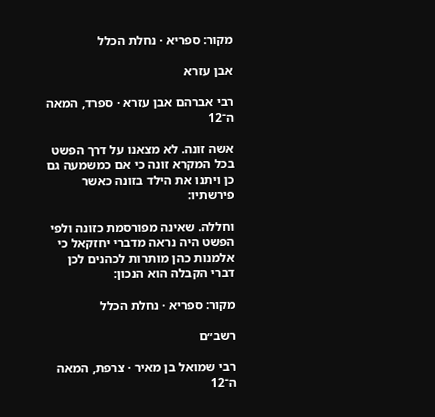מקור: ספריא · נחלת הכלל

אבן עזרא

רבי אברהם אבן עזרא · ספרד, המאה ה־12

אשה זונה. לא מצאנו על דרך הפשט בכל המקרא זונה כי אם כמשמעה גם כן ויתנו את הילד בזונה כאשר פירשתיו:

וחללה. שאינה מפורסמת כזונה ולפי הפשט היה נראה מדברי יחזקאל כי אלמנות כהן מותרות לכהנים לכן דברי הקבלה הוא הנכון:

מקור: ספריא · נחלת הכלל

רשב״ם

רבי שמואל בן מאיר · צרפת, המאה ה־12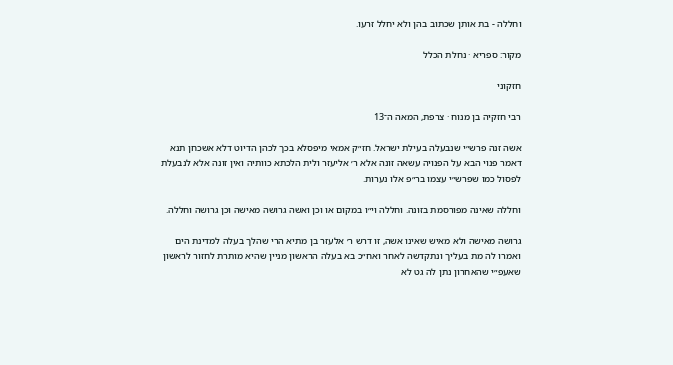וחללה - בת אותן שכתוב בהן ולא יחלל זרעו.

מקור: ספריא · נחלת הכלל

חזקוני

רבי חזקיה בן מנוח · צרפת, המאה ה־13

אשה זנה פרש״י שנבעלה בעילת ישראל. חז״ק אמאי מיפסלא בכך לכהן הדיוט דלא אשכחן תנא דאמר פנוי הבא על הפנויה עשאה זונה אלא ר׳ אליעזר ולית הלכתא כוותיה ואין זונה אלא לנבעלת לפסול כמו שפרש״י עצמו בר״פ אלו נערות.

וחללה שאינה מפורסמת בזונה. וחללה וי״ו במקום או וכן ואשה גרושה מאישה וכן גרושה וחללה.

גרושה מאישה ולא מאיש שאינו אשה, זו דרש ר׳ אלעזר בן מתיא הרי שהלך בעלה למדינת הים ואמרו לה מת בעליך ונתקדשה לאחר ואח״כ בא בעלה הראשון מניין שהיא מותרת לחזור לראשון שאעפ״י שהאחרון נתן לה גט לא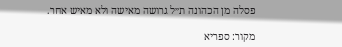פסלה מן הכהונה ת״ל גרושה מאישה ולא מאיש אחר.

מקור: ספריא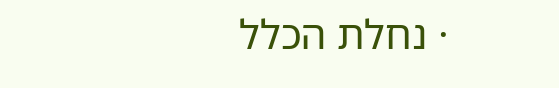· נחלת הכלל